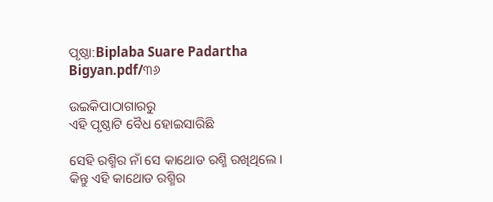ପୃଷ୍ଠା:Biplaba Suare Padartha Bigyan.pdf/୩୬

ଉଇକିପାଠାଗାର‌ରୁ
ଏହି ପୃଷ୍ଠାଟି ବୈଧ ହୋଇସାରିଛି

ସେହି ରଶ୍ମିର ନାଁ ସେ କାଥୋଡ ରଶ୍ମି ରଖିଥିଲେ । କିନ୍ତୁ ଏହି କାଥୋଡ ରଶ୍ମିର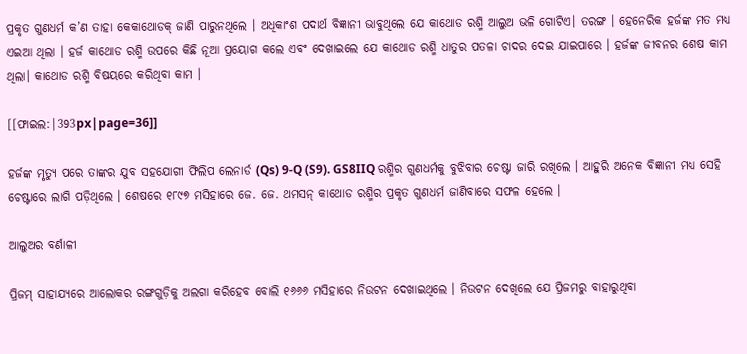ପ୍ରକୃତ ଗୁଣଧର୍ମ କ’ଣ ତାହା କେକାଥୋଡକ୍ ଜାଣି ପାରୁନଥିଲେ । ଅଧିକାଂଶ ପଦାର୍ଥ ବିଜ୍ଞାନୀ ଭାବୁଥିଲେ ଯେ କାଥୋଡ ରଶ୍ମି ଆଲୁଅ ଭଳି ଗୋଟିଏ। ତରଙ୍ଗ । ହେନେରିକ ହର୍ଜଙ୍କ ମତ ମଧ୍ୟ ଏଇଆ ଥିଲା । ହର୍ଜ କାଥୋଡ ରଶ୍ମି ଉପରେ କିଛି ନୂଆ ପ୍ରୟୋଗ କଲେ ଏବଂ ଦେଖାଇଲେ ଯେ କାଥୋଡ ରଶ୍ମି ଧାତୁର ପତଳା ଚାଦର ଦେଇ ଯାଇପାରେ । ହର୍ଜଙ୍କ ଜୀବନର ଶେଷ କାମ ଥିଲା। କାଥୋଡ ରଶ୍ମି ବିଷୟରେ କରିଥିବା କାମ ।

[[ଫାଇଲ:|393px|page=36]]

ହର୍ଜଙ୍କ ମୃତ୍ୟୁ ପରେ ତାଙ୍କର ଯୁବ ସହଯୋଗୀ ଫିଲିପ ଲେନାର୍ଡ (Qs) 9-Q (S9). GS8IIQ ରଶ୍ମିର ଗୁଣଧର୍ମକୁ ବୁଝିବାର ଚେଷ୍ଟା ଜାରି ରଖିଲେ । ଆହୁରି ଅନେକ ବିଜ୍ଞାନୀ ମଧ୍ୟ ସେହି ଚେଷ୍ଟାରେ ଲାଗି ପଡ଼ିଥିଲେ । ଶେଷରେ ୧୮୯୭ ମସିହାରେ ଜେ. ଜେ. ଥମସନ୍ କାଥୋଡ ରଶ୍ମିର ପ୍ରକୃତ ଗୁଣଧର୍ମ ଜାଣିବାରେ ସଫଳ ହେଲେ ।

ଆଲୁଅର ବର୍ଣାଳୀ

ପ୍ରିଜମ୍ ସାହାଯ୍ୟରେ ଆଲୋକର ରଙ୍ଗଗୁଡ଼ିକୁ ଅଲଗା କରିହେବ ବୋଲି ୧୬୬୬ ମସିହାରେ ନିଉଟନ ଦେଖାଇଥିଲେ । ନିଉଟନ ଦେଖିଲେ ଯେ ପ୍ରିଜମରୁ ବାହାରୁଥିବା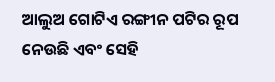ଆଲୁଅ ଗୋଟିଏ ରଙ୍ଗୀନ ପଟିର ରୂପ ନେଉଛି ଏବଂ ସେହି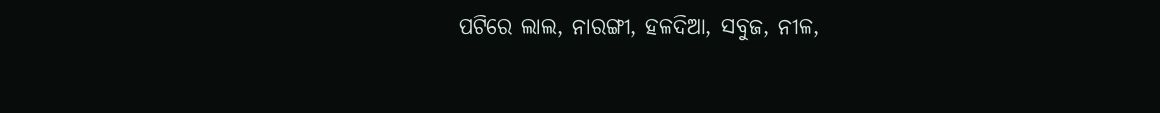ପଟିରେ ଲାଲ, ନାରଙ୍ଗୀ, ହଳଦିଆ, ସବୁଜ, ନୀଳ,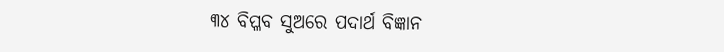୩୪ ବିପ୍ଳବ ସୁଅରେ ପଦାର୍ଥ ବିଜ୍ଞାନ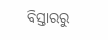ବିସ୍ତାରରୁ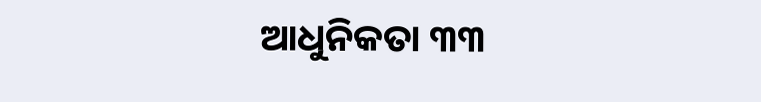ଆଧୁନିକତା ୩୩